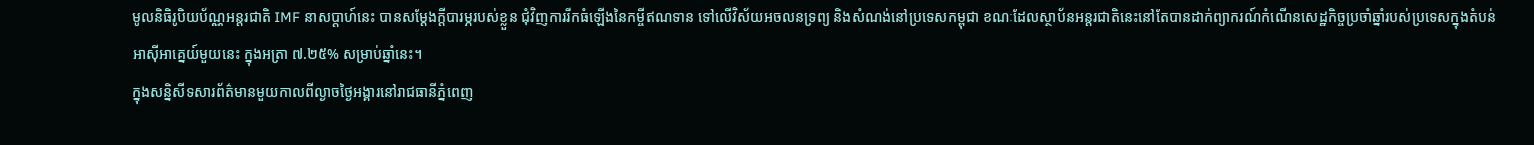មូលនិធិរូបិយប័ណ្ណអន្តរជាតិ IMF នាសប្ដាហ៍នេះ បានសម្ដែងក្ដីបារម្ភរបស់ខ្លួន ជុំវិញការរីកធំឡើងនៃកម្ចីឥណទាន ទៅលើវិស័យអចលនទ្រព្យ និងសំណង់នៅប្រទេសកម្ពុជា ខណៈដែលស្ថាប័នអន្តរជាតិនេះនៅតែបានដាក់ព្យាករណ៍កំណើនសេដ្ឋកិច្ចប្រចាំឆ្នាំរបស់ប្រទេសក្នុងតំបន់អាស៊ីអាគ្នេយ៍មួយនេះ ក្នុងអត្រា ៧.២៥% សម្រាប់ឆ្នាំនេះ។
ក្នុងសន្និសីទសារព័ត៌មានមួយកាលពីល្ងាចថ្ងៃអង្គារនៅរាជធានីភ្នំពេញ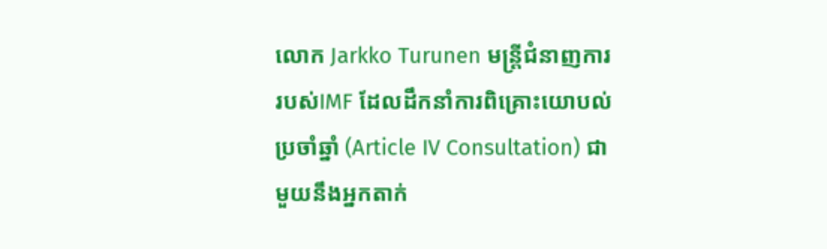លោក Jarkko Turunen មន្ត្រីជំនាញការរបស់IMF ដែលដឹកនាំការពិគ្រោះយោបល់ប្រចាំឆ្នាំ (Article IV Consultation) ជាមួយនឹងអ្នកតាក់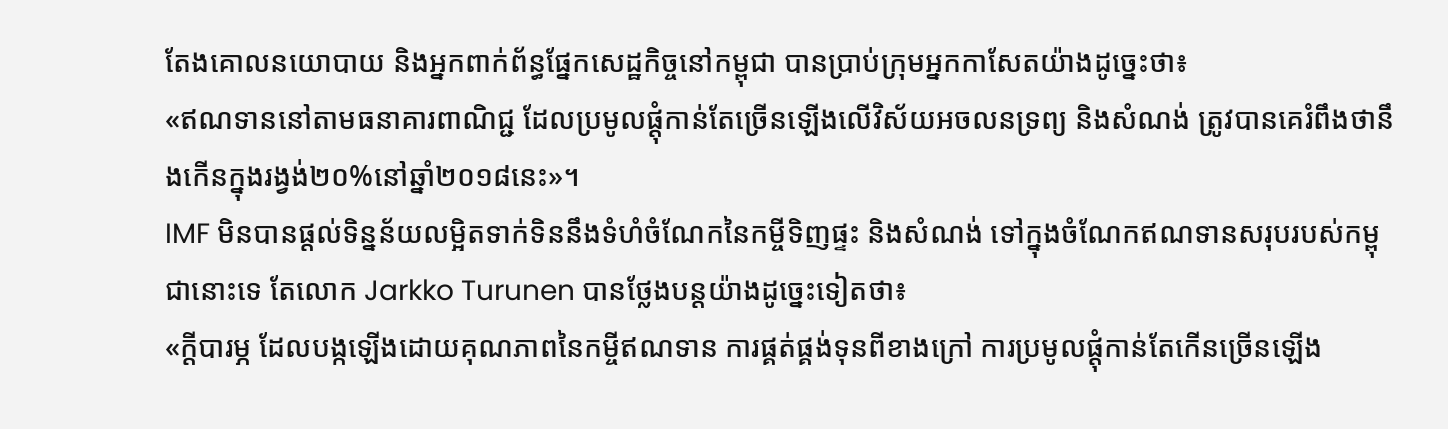តែងគោលនយោបាយ និងអ្នកពាក់ព័ន្ធផ្នែកសេដ្ឋកិច្ចនៅកម្ពុជា បានប្រាប់ក្រុមអ្នកកាសែតយ៉ាងដូច្នេះថា៖
«ឥណទាននៅតាមធនាគារពាណិជ្ជ ដែលប្រមូលផ្ដុំកាន់តែច្រើនឡើងលើវិស័យអចលនទ្រព្យ និងសំណង់ ត្រូវបានគេរំពឹងថានឹងកើនក្នុងរង្វង់២០%នៅឆ្នាំ២០១៨នេះ»។
IMF មិនបានផ្ដល់ទិន្នន័យលម្អិតទាក់ទិននឹងទំហំចំណែកនៃកម្ចីទិញផ្ទះ និងសំណង់ ទៅក្នុងចំណែកឥណទានសរុបរបស់កម្ពុជានោះទេ តែលោក Jarkko Turunen បានថ្លែងបន្តយ៉ាងដូច្នេះទៀតថា៖
«ក្ដីបារម្ភ ដែលបង្កឡើងដោយគុណភាពនៃកម្ចីឥណទាន ការផ្គត់ផ្គង់ទុនពីខាងក្រៅ ការប្រមូលផ្ដុំកាន់តែកើនច្រើនឡើង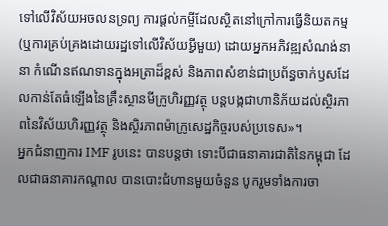ទៅលើវិស័យអចលនទ្រព្យ ការផ្ដល់កម្ចីដែលស្ថិតនៅក្រៅការធ្វើនិយតកម្ម (ឬការគ្រប់គ្រងដោយរដ្ឋទៅលើវិស័យអ្វីមួយ) ដោយអ្នកអភិវឌ្ឍសំណង់នានា កំណើនឥណទានក្នុងអត្រាដ៏ខ្ពស់ និងភាពសំខាន់ជាប្រព័ន្ធចាក់ឫសដែលកាន់តែធំឡើងនៃគ្រឹះស្ថានមីក្រូហិរញ្ញវត្ថុ បន្តបង្កជាហានិភ័យដល់ស្ថិរភាពនៃវិស័យហិរញ្ញវត្ថុ និងស្ថិរភាពម៉ាក្រូសេដ្ឋកិច្ចរបស់ប្រទេស»។
អ្នកជំនាញការ IMF រូបនេះ បានបន្តថា ទោះបីជាធនាគារជាតិនៃកម្ពុជា ដែលជាធនាគារកណ្ដាល បានបោះជំហានមួយចំនួន បូករួមទាំងការចា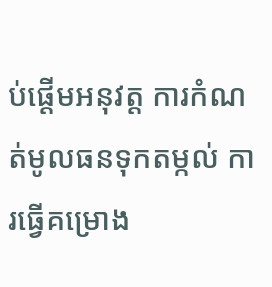ប់ផ្ដើមអនុវត្ត ការកំណត់មូលធនទុកតម្កល់ ការធ្វើគម្រោង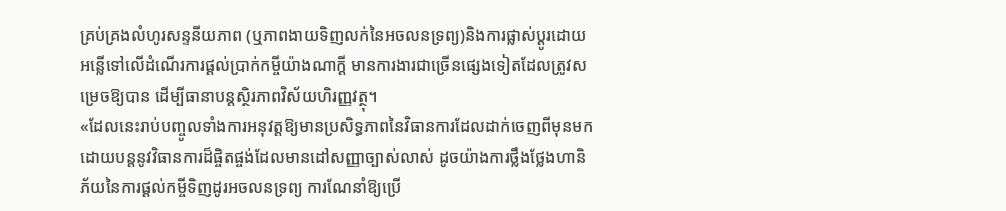គ្រប់គ្រងលំហូរសន្ទនីយភាព (ឬភាពងាយទិញលក់នៃអចលនទ្រព្យ)និងការផ្លាស់ប្ដូរដោយអន្លើទៅលើដំណើរការផ្ដល់ប្រាក់កម្ចីយ៉ាងណាក្ដី មានការងារជាច្រើនផ្សេងទៀតដែលត្រូវសម្រេចឱ្យបាន ដើម្បីធានាបន្តស្ថិរភាពវិស័យហិរញ្ញវត្ថុ។
«ដែលនេះរាប់បញ្ចូលទាំងការអនុវត្តឱ្យមានប្រសិទ្ធភាពនៃវិធានការដែលដាក់ចេញពីមុនមក ដោយបន្តនូវវិធានការដ៏ផ្ចិតផ្ចង់ដែលមានដៅសញ្ញាច្បាស់លាស់ ដូចយ៉ាងការថ្លឹងថ្លែងហានិភ័យនៃការផ្ដល់កម្ចីទិញដូរអចលនទ្រព្យ ការណែនាំឱ្យប្រើ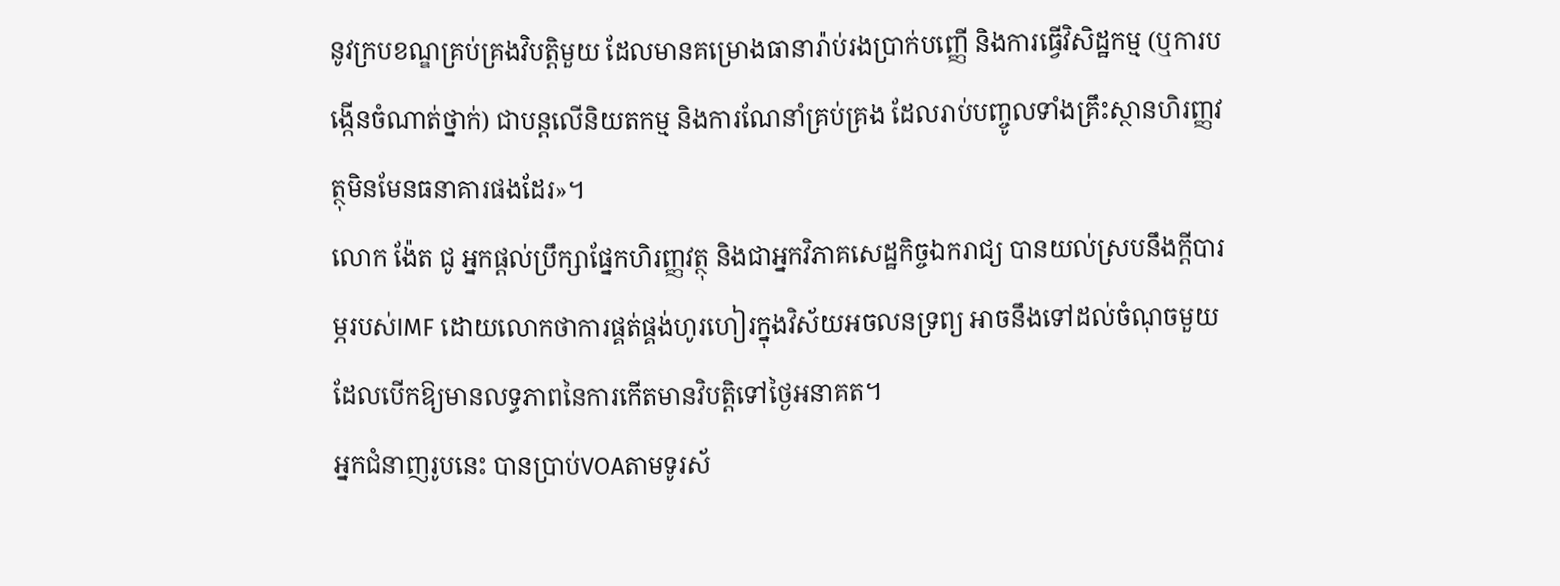នូវក្របខណ្ឌគ្រប់គ្រងវិបត្តិមួយ ដែលមានគម្រោងធានារ៉ាប់រងប្រាក់បញ្ញើ និងការធ្វើវិសិដ្ឋកម្ម (ឬការបង្កើនចំណាត់ថ្នាក់) ជាបន្តលើនិយតកម្ម និងការណែនាំគ្រប់គ្រង ដែលរាប់បញ្ចូលទាំងគ្រឹះស្ថានហិរញ្ញវត្ថុមិនមែនធនាគារផងដែរ»។
លោក ង៉ែត ជូ អ្នកផ្ដល់ប្រឹក្សាផ្នែកហិរញ្ញវត្ថុ និងជាអ្នកវិភាគសេដ្ឋកិច្ចឯករាជ្យ បានយល់ស្របនឹងក្ដីបារម្ភរបស់IMF ដោយលោកថាការផ្គត់ផ្គង់ហូរហៀរក្នុងវិស័យអចលនទ្រព្យ អាចនឹងទៅដល់ចំណុចមួយដែលបើកឱ្យមានលទ្ធភាពនៃការកើតមានវិបត្តិទៅថ្ងៃអនាគត។
អ្នកជំនាញរូបនេះ បានប្រាប់VOAតាមទូរស័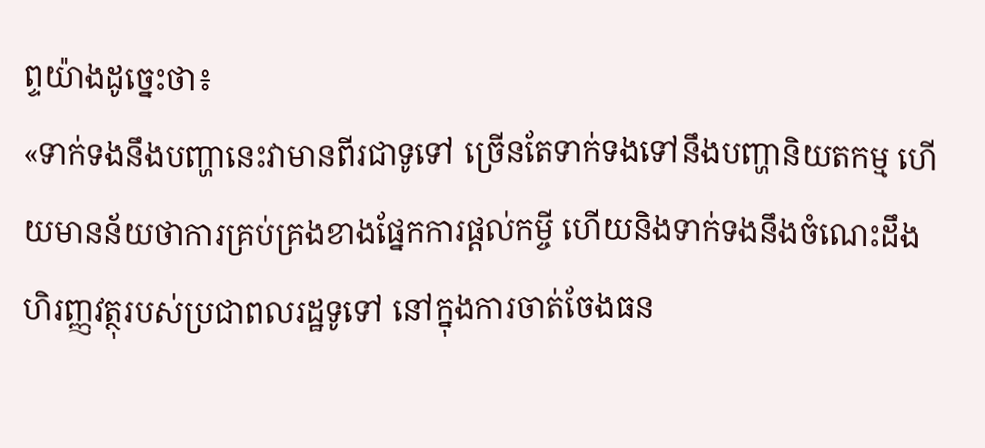ព្ទយ៉ាងដូច្នេះថា៖
«ទាក់ទងនឹងបញ្ហានេះវាមានពីរជាទូទៅ ច្រើនតែទាក់ទងទៅនឹងបញ្ហានិយតកម្ម ហើយមានន័យថាការគ្រប់គ្រងខាងផ្នែកការផ្ដល់កម្ចី ហើយនិងទាក់ទងនឹងចំណេះដឹងហិរញ្ញវត្ថុរបស់ប្រជាពលរដ្ឋទូទៅ នៅក្នុងការចាត់ចែងធន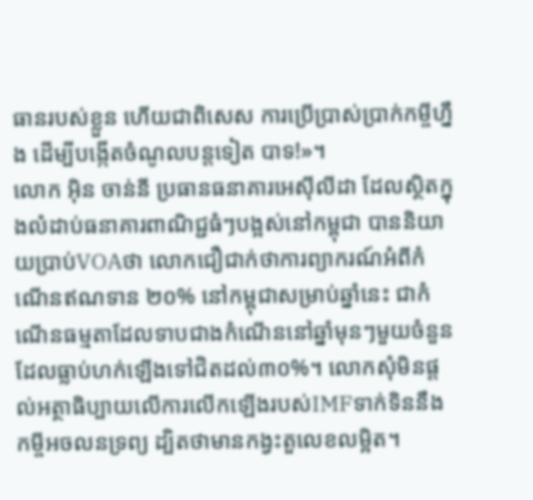ធានរបស់ខ្លួន ហើយជាពិសេស ការប្រើប្រាស់ប្រាក់កម្ចីហ្នឹង ដើម្បីបង្កើតចំណូលបន្តទៀត បាទ!»។
លោក អ៊ិន ចាន់នី ប្រធានធនាគារអេស៊ីលីដា ដែលស្ថិតក្នុងលំដាប់ធនាគារពាណិជ្ជធំៗបង្អស់នៅកម្ពុជា បាននិយាយប្រាប់VOAថា លោកជឿជាក់ថាការព្យាករណ៍អំពីកំណើនឥណទាន ២០% នៅកម្ពុជាសម្រាប់ឆ្នាំនេះ ជាកំណើនធម្មតាដែលទាបជាងកំណើននៅឆ្នាំមុនៗមួយចំនួន ដែលធ្លាប់ហក់ឡើងទៅជិតដល់៣០%។ លោកសុំមិនផ្ដល់អត្ថាធិប្បាយលើការលើកឡើងរបស់IMFទាក់ទិននឹងកម្ចីអចលនទ្រព្យ ដ្បិតថាមានកង្វះតួលេខលម្អិត។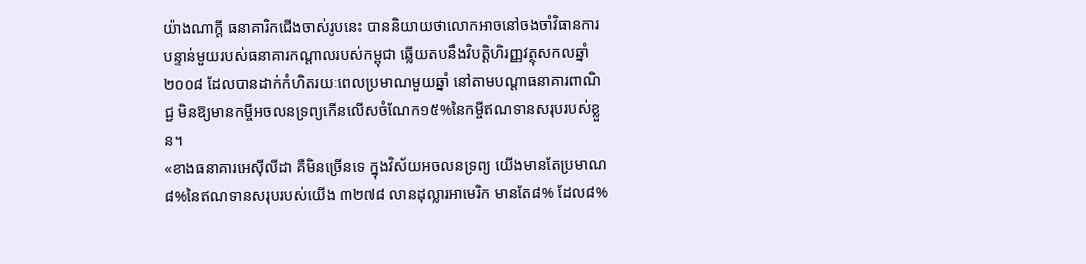យ៉ាងណាក្ដី ធនាគារិកជើងចាស់រូបនេះ បាននិយាយថាលោកអាចនៅចងចាំវិធានការបន្ទាន់មួយរបស់ធនាគារកណ្ដាលរបស់កម្ពុជា ឆ្លើយតបនឹងវិបត្តិហិរញ្ញវត្ថុសកលឆ្នាំ២០០៨ ដែលបានដាក់កំហិតរយៈពេលប្រមាណមួយឆ្នាំ នៅតាមបណ្ដាធនាគារពាណិជ្ជ មិនឱ្យមានកម្ចីអចលនទ្រព្យកើនលើសចំណែក១៥%នៃកម្ចីឥណទានសរុបរបស់ខ្លួន។
«ខាងធនាគារអេស៊ីលីដា គឺមិនច្រើនទេ ក្នុងវិស័យអចលនទ្រព្យ យើងមានតែប្រមាណ៨%នៃឥណទានសរុបរបស់យើង ៣២៧៨ លានដុល្លារអាមេរិក មានតែ៨% ដែល៨%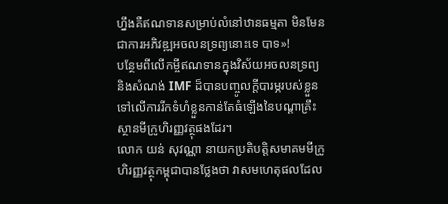ហ្នឹងគឺឥណទានសម្រាប់លំនៅឋានធម្មតា មិនមែនជាការអភិវឌ្ឍអចលនទ្រព្យនោះទេ បាទ»!
បន្ថែមពីលើកម្ចីឥណទានក្នុងវិស័យអចលនទ្រព្យ និងសំណង់ IMF ដ៏បានបញ្ចូលក្ដីបារម្ភរបស់ខ្លួនទៅលើការរីកទំហំខ្លួនកាន់តែធំឡើងនៃបណ្ដាគ្រឹះស្ថានមីក្រូហិរញ្ញវត្ថុផងដែរ។
លោក យន់ សុវណ្ណា នាយកប្រតិបត្តិសមាគមមីក្រូហិរញ្ញវត្ថុកម្ពុជាបានថ្លែងថា វាសមហេតុផលដែល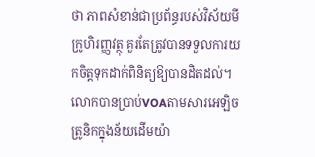ថា ភាពសំខាន់ជាប្រព័ន្ធរបស់វិស័យមីក្រូហិរញ្ញវត្ថុ គួរតែត្រូវបានទទួលការយកចិត្តទុកដាក់ពិនិត្យឱ្យបានដិតដល់។
លោកបានប្រាប់VOAតាមសារអេឡិចត្រូនិកក្នុងន័យដើមយ៉ា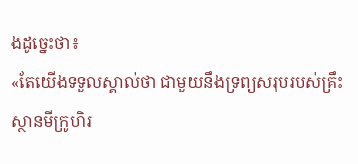ងដូច្នេះថា៖
«តែយើងទទួលស្គាល់ថា ជាមួយនឹងទ្រព្យសរុបរបស់គ្រឹះស្ថានមីក្រូហិរ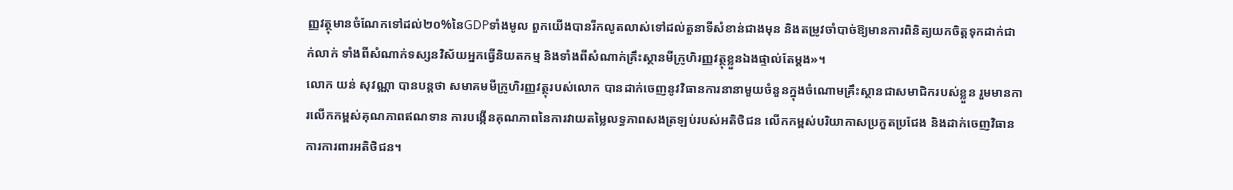ញ្ញវត្ថុមានចំណែកទៅដល់២០%នៃGDPទាំងមូល ពួកយើងបានរីកលូតលាស់ទៅដល់តួនាទីសំខាន់ជាងមុន និងតម្រូវចាំបាច់ឱ្យមានការពិនិត្យយកចិត្តទុកដាក់ជាក់លាក់ ទាំងពីសំណាក់ទស្សនវិស័យអ្នកធ្វើនិយតកម្ម និងទាំងពីសំណាក់គ្រឹះស្ថានមីក្រូហិរញ្ញវត្ថុខ្លួនឯងផ្ទាល់តែម្ដង»។
លោក យន់ សុវណ្ណា បានបន្តថា សមាគមមីក្រូហិរញ្ញវត្ថុរបស់លោក បានដាក់ចេញនូវវិធានការនានាមួយចំនួនក្នុងចំណោមគ្រឹះស្ថានជាសមាជិករបស់ខ្លួន រួមមានការលើកកម្ពស់គុណភាពឥណទាន ការបង្កើនគុណភាពនៃការវាយតម្លៃលទ្ធភាពសងត្រឡប់របស់អតិថិជន លើកកម្ពស់បរិយាកាសប្រកួតប្រជែង និងដាក់ចេញវិធានការការពារអតិថិជន។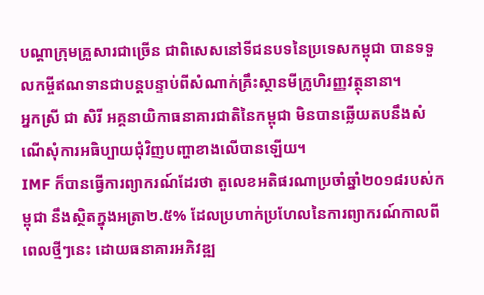បណ្ដាក្រុមគ្រួសារជាច្រើន ជាពិសេសនៅទីជនបទនៃប្រទេសកម្ពុជា បានទទួលកម្ចីឥណទានជាបន្តបន្ទាប់ពីសំណាក់គ្រឹះស្ថានមីក្រូហិរញ្ញវត្ថុនានា។
អ្នកស្រី ជា សិរី អគ្គនាយិកាធនាគារជាតិនៃកម្ពុជា មិនបានឆ្លើយតបនឹងសំណើសុំការអធិប្បាយជុំវិញបញ្ហាខាងលើបានឡើយ។
IMF ក៏បានធ្វើការព្យាករណ៍ដែរថា តួលេខអតិផរណាប្រចាំឆ្នាំ២០១៨របស់កម្ពុជា នឹងស្ថិតក្នុងអត្រា២.៥% ដែលប្រហាក់ប្រហែលនៃការព្យាករណ៍កាលពីពេលថ្មីៗនេះ ដោយធនាគារអភិវឌ្ឍ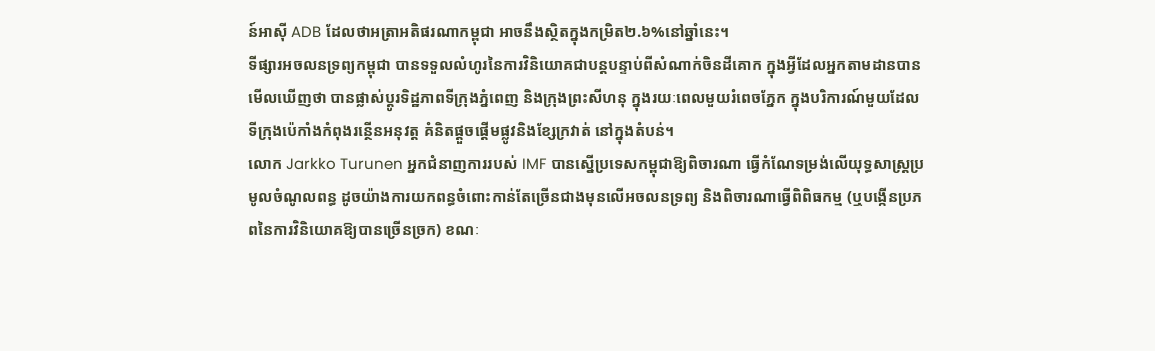ន៍អាស៊ី ADB ដែលថាអត្រាអតិផរណាកម្ពុជា អាចនឹងស្ថិតក្នុងកម្រិត២.៦%នៅឆ្នាំនេះ។
ទីផ្សារអចលនទ្រព្យកម្ពុជា បានទទួលលំហូរនៃការវិនិយោគជាបន្តបន្ទាប់ពីសំណាក់ចិនដីគោក ក្នុងអ្វីដែលអ្នកតាមដានបានមើលឃើញថា បានផ្លាស់ប្ដូរទិដ្ឋភាពទីក្រុងភ្នំពេញ និងក្រុងព្រះសីហនុ ក្នុងរយៈពេលមួយរំពេចភ្នែក ក្នុងបរិការណ៍មួយដែលទីក្រុងប៉េកាំងកំពុងរន្ថើនអនុវត្ត គំនិតផ្ដួចផ្ដើមផ្លូវនិងខ្សែក្រវាត់ នៅក្នុងតំបន់។
លោក Jarkko Turunen អ្នកជំនាញការរបស់ IMF បានស្នើប្រទេសកម្ពុជាឱ្យពិចារណា ធ្វើកំណែទម្រង់លើយុទ្ធសាស្ត្រប្រមូលចំណូលពន្ធ ដូចយ៉ាងការយកពន្ធចំពោះកាន់តែច្រើនជាងមុនលើអចលនទ្រព្យ និងពិចារណាធ្វើពិពិធកម្ម (ឬបង្កើនប្រភពនៃការវិនិយោគឱ្យបានច្រើនច្រក) ខណៈ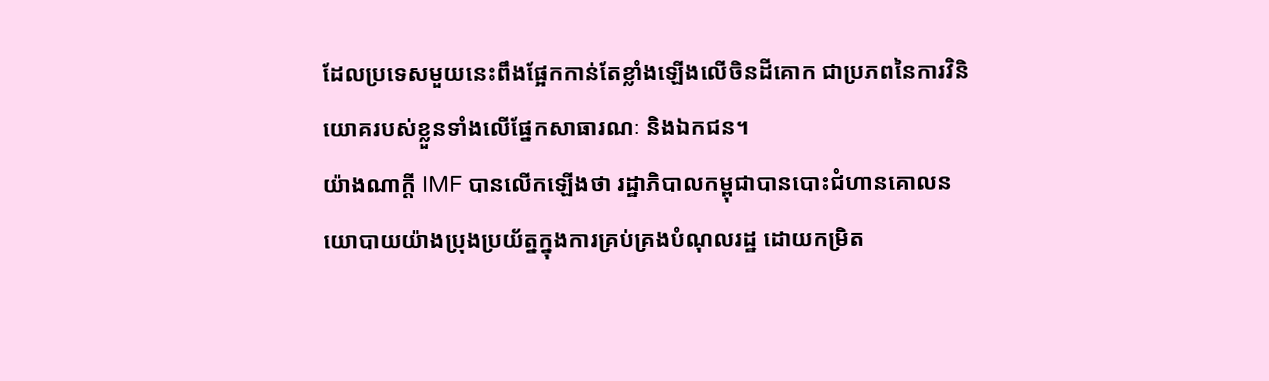ដែលប្រទេសមួយនេះពឹងផ្អែកកាន់តែខ្លាំងឡើងលើចិនដីគោក ជាប្រភពនៃការវិនិយោគរបស់ខ្លួនទាំងលើផ្នែកសាធារណៈ និងឯកជន។
យ៉ាងណាក្ដី IMF បានលើកឡើងថា រដ្ឋាភិបាលកម្ពុជាបានបោះជំហានគោលនយោបាយយ៉ាងប្រុងប្រយ័ត្នក្នុងការគ្រប់គ្រងបំណុលរដ្ឋ ដោយកម្រិត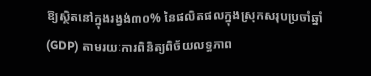ឱ្យស្ថិតនៅក្នុងរង្វង់៣០% នៃផលិតផលក្នុងស្រុកសរុបប្រចាំឆ្នាំ (GDP) តាមរយៈការពិនិត្យពិច័យលទ្ធភាព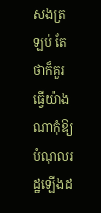សងត្រឡប់ តែថាក៏គួរធ្វើយ៉ាងណាកុំឱ្យបំណុលរដ្ឋឡើងដ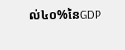ល់៤០%នៃGDP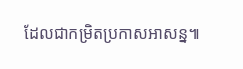ដែលជាកម្រិតប្រកាសអាសន្ន៕